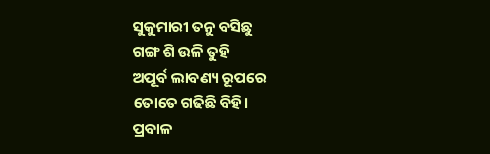ସୁକୁମାରୀ ତନୁ ବସିଛୁ
ଗଙ୍ଗ ଶି ଉଳି ତୁହି
ଅପୂର୍ବ ଲାବଣ୍ୟ ରୂପରେ
ତୋତେ ଗଢିଛି ବିହି।
ପ୍ରବାଳ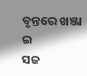ବୃନ୍ତରେ ଖଞ୍ଜା ଇ
ସଜ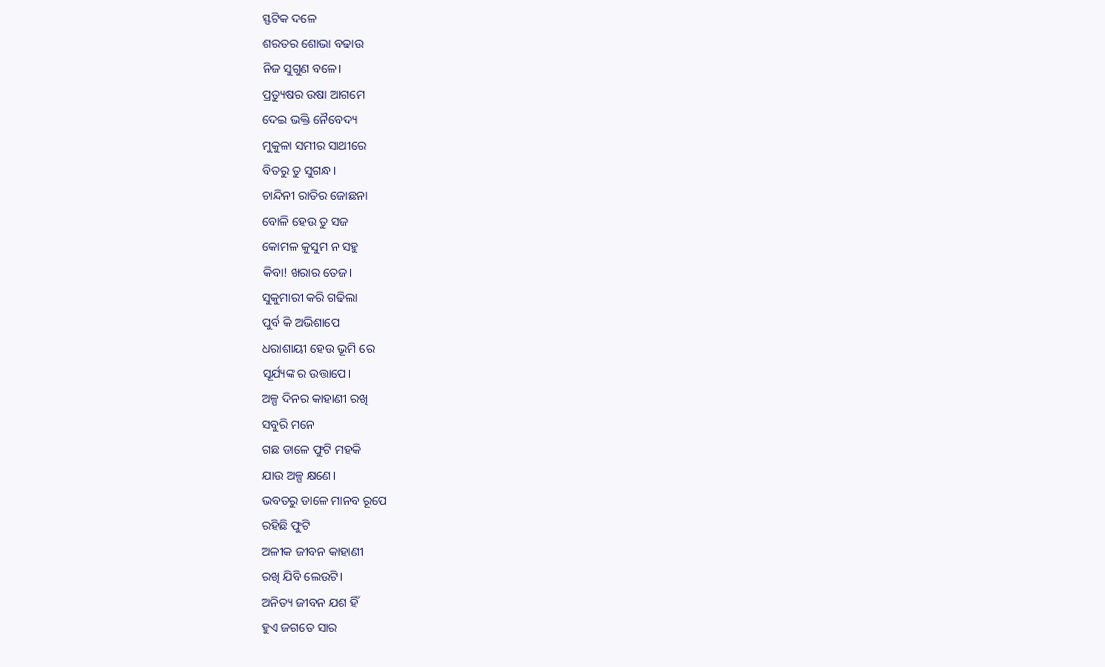ସ୍ଫଟିକ ଦଳେ
ଶରତର ଶୋଭା ବଢାଉ
ନିଜ ସୁଗୁଣ ବଳେ।
ପ୍ରତ୍ୟୁଷର ଉଷା ଆଗମେ
ଦେଇ ଭକ୍ତି ନୈବେଦ୍ୟ
ମୁକୁଳା ସମୀର ସାଥୀରେ
ବିତରୁ ତୁ ସୁଗନ୍ଧ।
ଚାନ୍ଦିନୀ ରାତିର ଜୋଛନା
ବୋଳି ହେଉ ତୁ ସଜ
କୋମଳ କୁସୁମ ନ ସହୁ
କିବା! ଖରାର ତେଜ।
ସୁକୁମାରୀ କରି ଗଢିଲା
ପୁର୍ବ କି ଅଭିଶାପେ
ଧରାଶାୟୀ ହେଉ ଭୂମି ରେ
ସୂର୍ଯ୍ୟଙ୍କ ର ଉତ୍ତାପେ।
ଅଳ୍ପ ଦିନର କାହାଣୀ ରଖି
ସବୁରି ମନେ
ଗଛ ଡାଳେ ଫୁଟି ମହକି
ଯାଉ ଅଳ୍ପ କ୍ଷଣେ।
ଭବତରୁ ଡାଳେ ମାନବ ରୂପେ
ରହିଛି ଫୁଟି
ଅଳୀକ ଜୀବନ କାହାଣୀ
ରଖି ଯିବି ଲେଉଟି।
ଅନିତ୍ୟ ଜୀବନ ଯଶ ହିଁ
ହୁଏ ଜଗତେ ସାର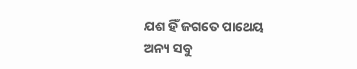ଯଶ ହିଁ ଜଗତେ ପାଥେୟ
ଅନ୍ୟ ସବୁ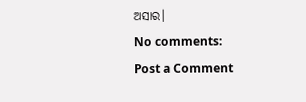ଅସାର।
No comments:
Post a Comment